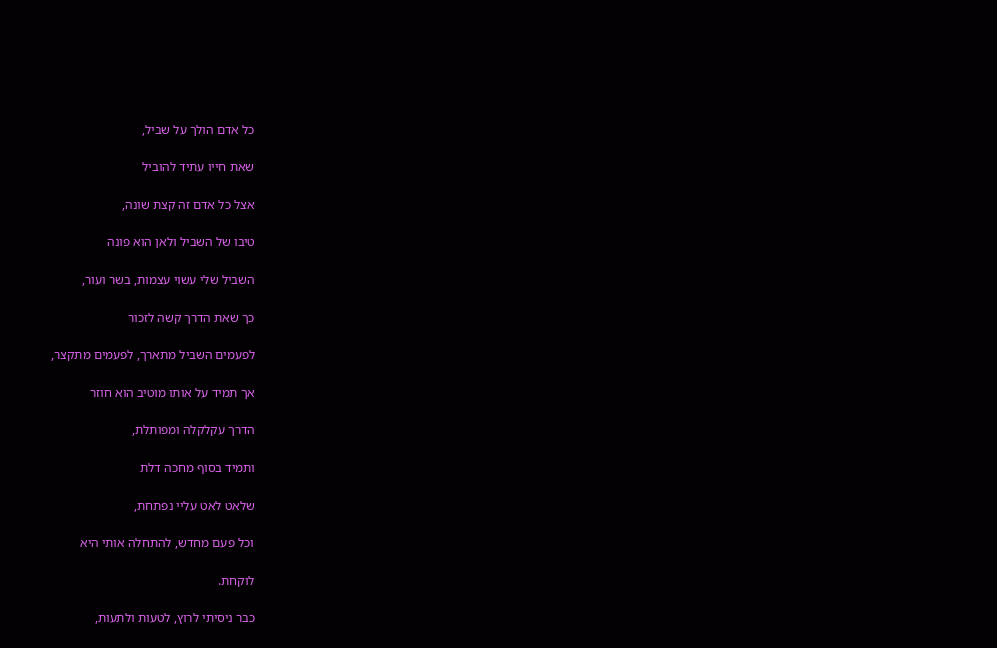כל אדם הולך על שביל,

שאת חייו עתיד להוביל

אצל כל אדם זה קצת שונה,

טיבו של השביל ולאן הוא פונה

השביל שלי עשוי עצמות, בשר ועור,

כך שאת הדרך קשה לזכור

לפעמים השביל מתארך, לפעמים מתקצר,

אך תמיד על אותו מוטיב הוא חוזר

הדרך עקלקלה ומפותלת,

ותמיד בסוף מחכה דלת

שלאט לאט עליי נפתחת,

וכל פעם מחדש, להתחלה אותי היא

לוקחת.

כבר ניסיתי לרוץ, לטעות ולתעות,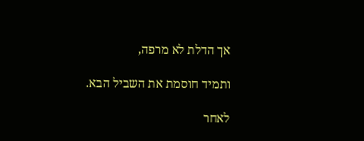אך הדלת לא מרפה,

ותמיד חוסמת את השביל הבא.

לאחר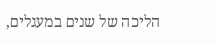הליכה של שנים במעגלים,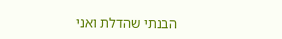הבנתי שהדלת ואני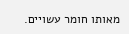מאותו חומר עשויים.